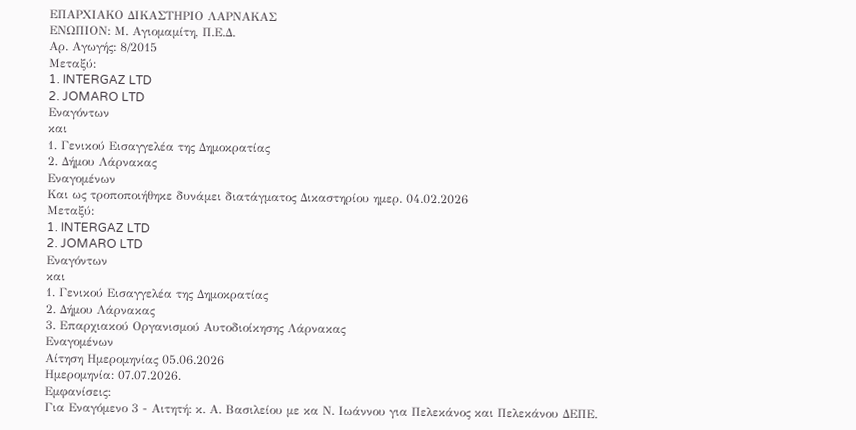ΕΠΑΡΧΙΑΚΟ ΔΙΚΑΣΤΗΡΙΟ ΛΑΡΝΑΚΑΣ
ΕΝΩΠΙΟΝ: Μ. Αγιομαμίτη, Π.Ε.Δ.
Αρ. Αγωγής: 8/2015
Μεταξύ:
1. INTERGAZ LTD
2. JOMARO LTD
Εναγόντων
και
1. Γενικού Εισαγγελέα της Δημοκρατίας
2. Δήμου Λάρνακας
Εναγομένων
Και ως τροποποιήθηκε δυνάμει διατάγματος Δικαστηρίου ημερ. 04.02.2026
Μεταξύ:
1. INTERGAZ LTD
2. JOMARO LTD
Εναγόντων
και
1. Γενικού Εισαγγελέα της Δημοκρατίας
2. Δήμου Λάρνακας
3. Επαρχιακού Οργανισμού Αυτοδιοίκησης Λάρνακας
Εναγομένων
Αίτηση Ημερομηνίας 05.06.2026
Ημερομηνία: 07.07.2026.
Εμφανίσεις:
Για Εναγόμενο 3 - Αιτητή: κ. Α. Βασιλείου με κα Ν. Ιωάννου για Πελεκάνος και Πελεκάνου ΔΕΠΕ.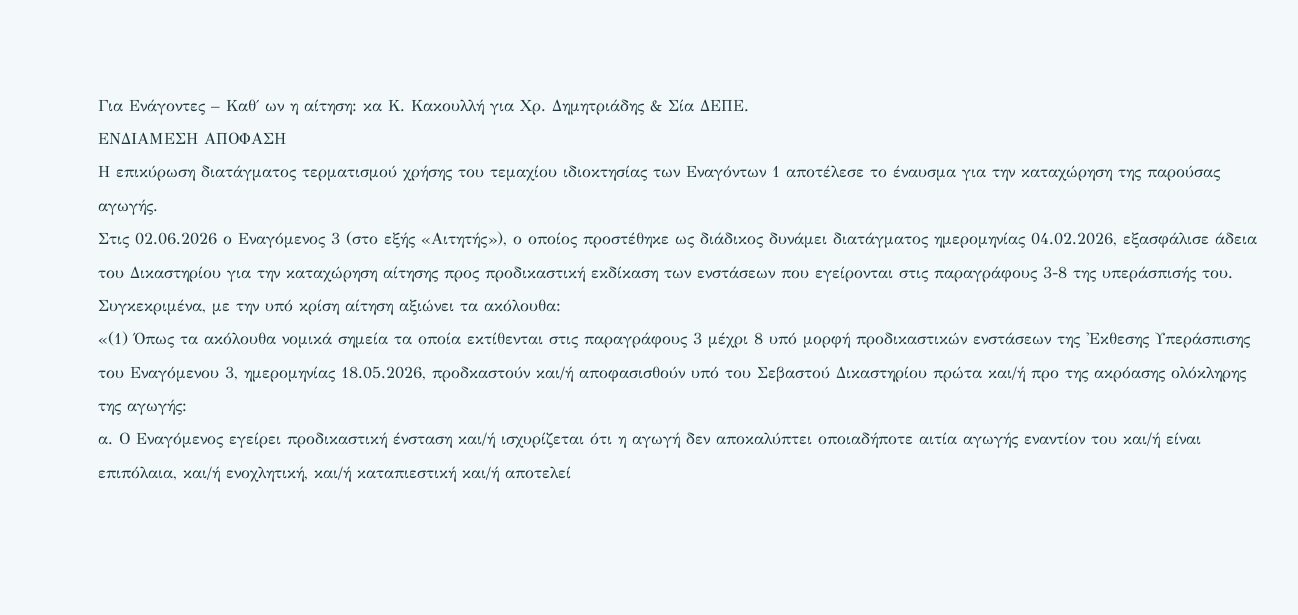Για Ενάγοντες – Καθ΄ ων η αίτηση: κα Κ. Κακουλλή για Χρ. Δημητριάδης & Σία ΔΕΠΕ.
ΕΝΔΙΑΜΕΣΗ ΑΠΟΦΑΣΗ
Η επικύρωση διατάγματος τερματισμού χρήσης του τεμαχίου ιδιοκτησίας των Εναγόντων 1 αποτέλεσε το έναυσμα για την καταχώρηση της παρούσας αγωγής.
Στις 02.06.2026 ο Εναγόμενος 3 (στο εξής «Αιτητής»), ο οποίος προστέθηκε ως διάδικος δυνάμει διατάγματος ημερομηνίας 04.02.2026, εξασφάλισε άδεια του Δικαστηρίου για την καταχώρηση αίτησης προς προδικαστική εκδίκαση των ενστάσεων που εγείρονται στις παραγράφους 3-8 της υπεράσπισής του. Συγκεκριμένα, με την υπό κρίση αίτηση αξιώνει τα ακόλουθα:
«(1) Όπως τα ακόλουθα νομικά σημεία τα οποία εκτίθενται στις παραγράφους 3 μέχρι 8 υπό μορφή προδικαστικών ενστάσεων της 'Εκθεσης Υπεράσπισης του Εναγόμενου 3, ημερομηνίας 18.05.2026, προδκαστούν και/ή αποφασισθούν υπό του Σεβαστού Δικαστηρίου πρώτα και/ή προ της ακρόασης ολόκληρης της αγωγής:
α. Ο Εναγόμενος εγείρει προδικαστική ένσταση και/ή ισχυρίζεται ότι η αγωγή δεν αποκαλύπτει οποιαδήποτε αιτία αγωγής εναντίον του και/ή είναι επιπόλαια, και/ή ενοχλητική, και/ή καταπιεστική και/ή αποτελεί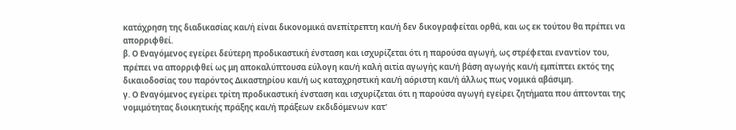κατάχρηση της διαδικασίας και/ή είναι δικονομικά ανεπίτρεπτη και/ή δεν δικογραφείται ορθά, και ως εκ τούτου θα πρέπει να απορριφθεί.
β. Ο Εναγόμενος εγείρει δεύτερη προδικαστική ένσταση και ισχυρίζεται ότι η παρούσα αγωγή, ως στρέφεται εναντίον του, πρέπει να απορριφθεί ως μη αποκαλύπτουσα εύλογη και/ή καλή αιτία αγωγής και/ή βάση αγωγής και/ή εμπίπτει εκτός της δικαιοδοσίας του παρόντος Δικαστηρίου και/ή ως καταχρηστική και/ή αόριστη και/ή άλλως πως νομικά αβάσιμη.
γ. Ο Εναγόμενος εγείρει τρίτη προδικαστική ένσταση και ισχυρίζεται ότι η παρούσα αγωγή εγείρει ζητήματα που άπτονται της νομιμότητας διοικητικής πράξης και/ή πράξεων εκδιδόμενων κατ'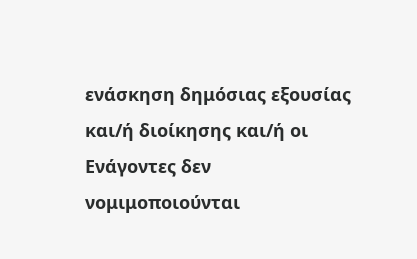ενάσκηση δημόσιας εξουσίας και/ή διοίκησης και/ή οι Ενάγοντες δεν νομιμοποιούνται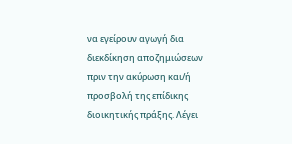να εγείρουν αγωγή δια διεκδίκηση αποζημιώσεων πριν την ακύρωση και/ή προσβολή της επίδικης διοικητικής πράξης. Λέγει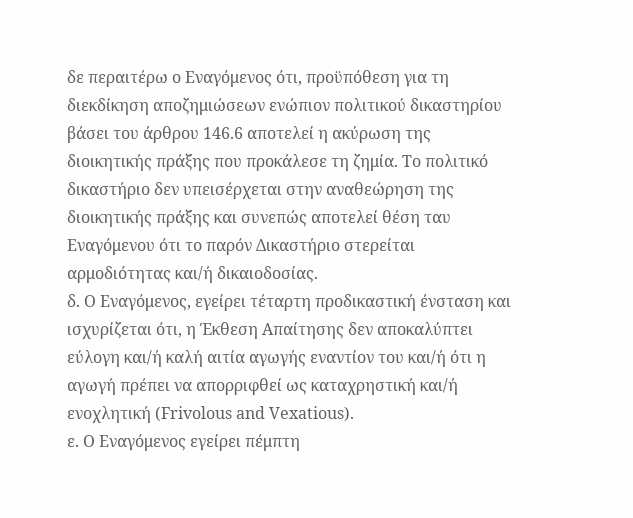δε περαιτέρω ο Εναγόμενος ότι, προϋπόθεση για τη διεκδίκηση αποζημιώσεων ενώπιον πολιτικού δικαστηρίου βάσει του άρθρου 146.6 αποτελεί η ακύρωση της διοικητικής πράξης που προκάλεσε τη ζημία. Το πολιτικό δικαστήριο δεν υπεισέρχεται στην αναθεώρηση της διοικητικής πράξης και συνεπώς αποτελεί θέση ταυ Εναγόμενου ότι το παρόν Δικαστήριο στερείται αρμοδιότητας και/ή δικαιοδοσίας.
δ. Ο Εναγόμενος, εγείρει τέταρτη προδικαστική ένσταση και ισχυρίζεται ότι, η Έκθεση Απαίτησης δεν αποκαλύπτει εύλογη και/ή καλή αιτία αγωγής εναντίον του και/ή ότι η αγωγή πρέπει να απορριφθεί ως καταχρηστική και/ή ενοχλητική (Frivolous and Vexatious).
ε. Ο Εναγόμενος εγείρει πέμπτη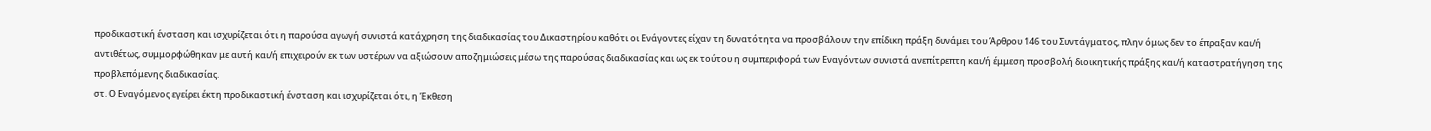προδικαστική ένσταση και ισχυρίζεται ότι η παρούσα αγωγή συνιστά κατάχρηση της διαδικασίας του Δικαστηρίου καθότι οι Ενάγοντες είχαν τη δυνατότητα να προσβάλουν την επίδικη πράξη δυνάμει του Άρθρου 146 του Συντάγματος, πλην όμως δεν το έπραξαν και/ή αντιθέτως, συμμορφώθηκαν με αυτή και/ή επιχειρούν εκ των υστέρων να αξιώσουν αποζημιώσεις μέσω της παρούσας διαδικασίας και ως εκ τούτου η συμπεριφορά των Εναγόντων συνιστά ανεπίτρεπτη και/ή έμμεση προσβολή διοικητικής πράξης και/ή καταστρατήγηση της προβλεπόμενης διαδικασίας.
στ. Ο Εναγόμενος εγείρει έκτη προδικαστική ένσταση και ισχυρίζεται ότι, η Έκθεση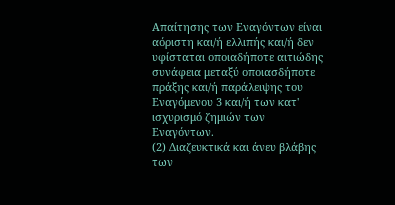Απαίτησης των Εναγόντων είναι αόριστη και/ή ελλιπής και/ή δεν υφίσταται οποιαδήποτε αιτιώδης συνάφεια μεταξύ οποιασδήποτε πράξης και/ή παράλειψης του Εναγόμενου 3 και/ή των κατ' ισχυρισμό ζημιών των Εναγόντων.
(2) Διαζευκτικά και άνευ βλάβης των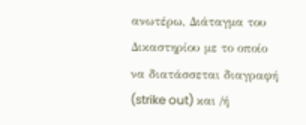ανωτέρω, Διάταγμα του Δικαστηρίου με το οποίο να διατάσσεται διαγραφή (strike out) και /ή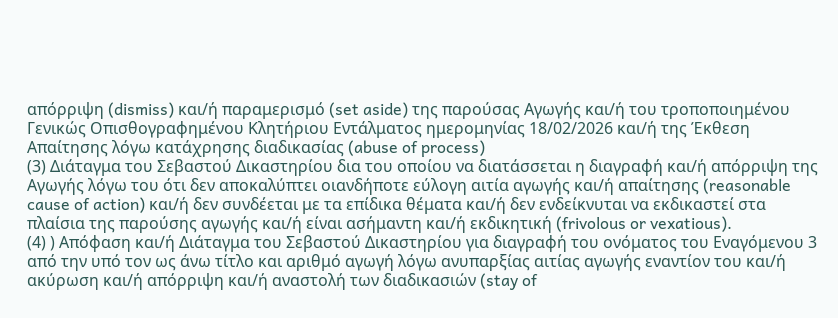απόρριψη (dismiss) και/ή παραμερισμό (set aside) της παρούσας Αγωγής και/ή του τροποποιημένου Γενικώς Οπισθογραφημένου Κλητήριου Εντάλματος ημερομηνίας 18/02/2026 και/ή της Έκθεση Απαίτησης λόγω κατάχρησης διαδικασίας (abuse of process)
(3) Διάταγμα του Σεβαστού Δικαστηρίου δια του οποίου να διατάσσεται η διαγραφή και/ή απόρριψη της Αγωγής λόγω του ότι δεν αποκαλύπτει οιανδήποτε εύλογη αιτία αγωγής και/ή απαίτησης (reasonable cause of action) και/ή δεν συνδέεται με τα επίδικα θέματα και/ή δεν ενδείκνυται να εκδικαστεί στα πλαίσια της παρούσης αγωγής και/ή είναι ασήμαντη και/ή εκδικητική (frivolous or vexatious).
(4) ) Απόφαση και/ή Διάταγμα του Σεβαστού Δικαστηρίου για διαγραφή του ονόματος του Εναγόμενου 3 από την υπό τον ως άνω τίτλο και αριθμό αγωγή λόγω ανυπαρξίας αιτίας αγωγής εναντίον του και/ή ακύρωση και/ή απόρριψη και/ή αναστολή των διαδικασιών (stay of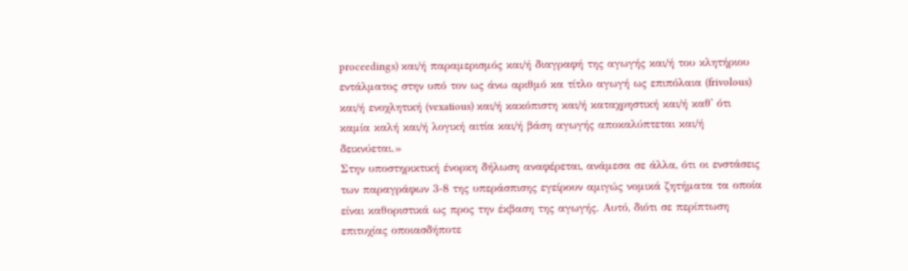proceedings) και/ή παραμερισμός και/ή διαγραφή της αγωγής και/ή του κλητήριου εντάλματος στην υπό τον ως άνω αριθμό κα τίτλο αγωγή ως επιπόλαια (frivolous) και/ή ενοχλητική (vexatious) και/ή κακόπιστη και/ή καταχρηστική και/ή καθ' ότι καμία καλή και/ή λογική αιτία και/ή βάση αγωγής αποκαλύπτεται και/ή δεικνύεται.»
Στην υποστηρικτική ένορκη δήλωση αναφέρεται, ανάμεσα σε άλλα, ότι οι ενστάσεις των παραγράφων 3-8 της υπεράσπισης εγείρουν αμιγώς νομικά ζητήματα τα οποία είναι καθοριστικά ως προς την έκβαση της αγωγής. Αυτό, διότι σε περίπτωση επιτυχίας οποιασδήποτε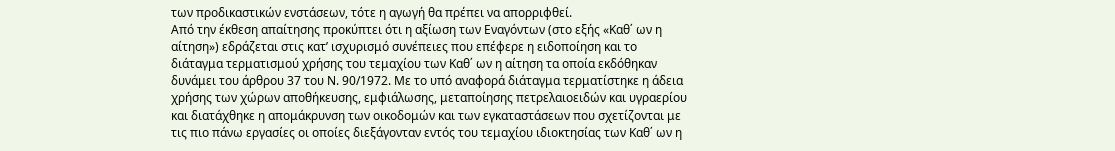των προδικαστικών ενστάσεων, τότε η αγωγή θα πρέπει να απορριφθεί.
Από την έκθεση απαίτησης προκύπτει ότι η αξίωση των Εναγόντων (στο εξής «Καθ΄ ων η αίτηση») εδράζεται στις κατ’ ισχυρισμό συνέπειες που επέφερε η ειδοποίηση και το διάταγμα τερματισμού χρήσης του τεμαχίου των Καθ΄ ων η αίτηση τα οποία εκδόθηκαν δυνάμει του άρθρου 37 του Ν. 90/1972. Με το υπό αναφορά διάταγμα τερματίστηκε η άδεια χρήσης των χώρων αποθήκευσης, εμφιάλωσης, μεταποίησης πετρελαιοειδών και υγραερίου και διατάχθηκε η απομάκρυνση των οικοδομών και των εγκαταστάσεων που σχετίζονται με τις πιο πάνω εργασίες οι οποίες διεξάγονταν εντός του τεμαχίου ιδιοκτησίας των Καθ΄ ων η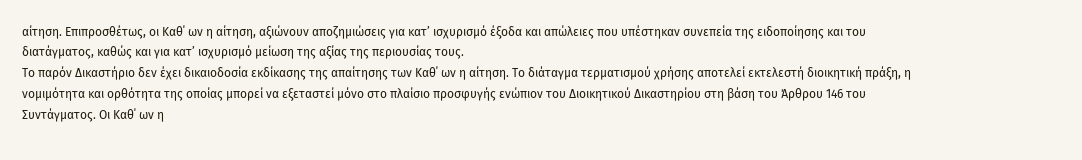αίτηση. Επιπροσθέτως, οι Καθ΄ ων η αίτηση, αξιώνουν αποζημιώσεις για κατ’ ισχυρισμό έξοδα και απώλειες που υπέστηκαν συνεπεία της ειδοποίησης και του διατάγματος, καθώς και για κατ’ ισχυρισμό μείωση της αξίας της περιουσίας τους.
Το παρόν Δικαστήριο δεν έχει δικαιοδοσία εκδίκασης της απαίτησης των Καθ΄ ων η αίτηση. Το διάταγμα τερματισμού χρήσης αποτελεί εκτελεστή διοικητική πράξη, η νομιμότητα και ορθότητα της οποίας μπορεί να εξεταστεί μόνο στο πλαίσιο προσφυγής ενώπιον του Διοικητικού Δικαστηρίου στη βάση του Άρθρου 146 του Συντάγματος. Οι Καθ΄ ων η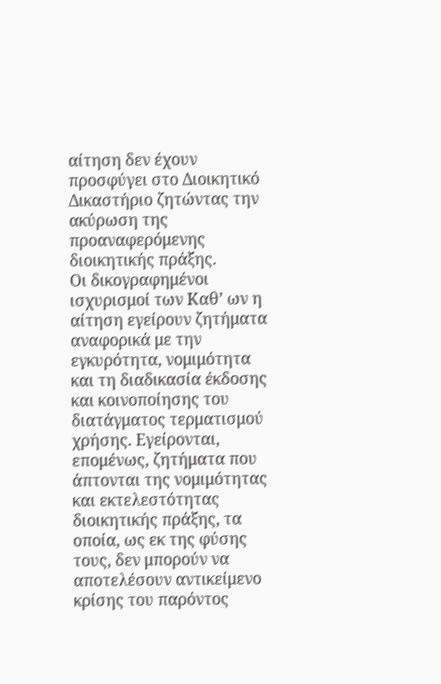αίτηση δεν έχουν προσφύγει στο Διοικητικό Δικαστήριο ζητώντας την ακύρωση της προαναφερόμενης διοικητικής πράξης.
Οι δικογραφημένοι ισχυρισμοί των Καθ’ ων η αίτηση εγείρουν ζητήματα αναφορικά με την εγκυρότητα, νομιμότητα και τη διαδικασία έκδοσης και κοινοποίησης του διατάγματος τερματισμού χρήσης. Εγείρονται, επομένως, ζητήματα που άπτονται της νομιμότητας και εκτελεστότητας διοικητικής πράξης, τα οποία, ως εκ της φύσης τους, δεν μπορούν να αποτελέσουν αντικείμενο κρίσης του παρόντος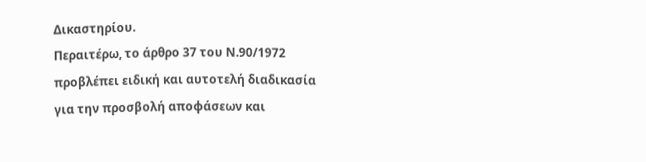Δικαστηρίου.
Περαιτέρω, το άρθρο 37 του Ν.90/1972 προβλέπει ειδική και αυτοτελή διαδικασία για την προσβολή αποφάσεων και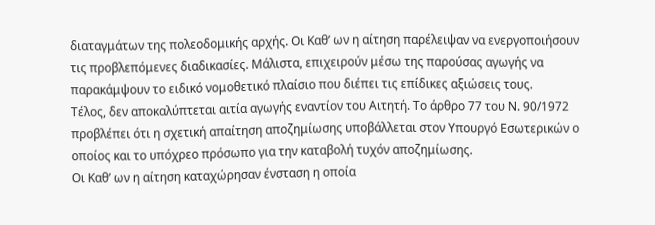διαταγμάτων της πολεοδομικής αρχής. Οι Καθ’ ων η αίτηση παρέλειψαν να ενεργοποιήσουν τις προβλεπόμενες διαδικασίες. Μάλιστα, επιχειρούν μέσω της παρούσας αγωγής να παρακάμψουν το ειδικό νομοθετικό πλαίσιο που διέπει τις επίδικες αξιώσεις τους.
Τέλος, δεν αποκαλύπτεται αιτία αγωγής εναντίον του Αιτητή. Το άρθρο 77 του Ν. 90/1972 προβλέπει ότι η σχετική απαίτηση αποζημίωσης υποβάλλεται στον Υπουργό Εσωτερικών ο οποίος και το υπόχρεο πρόσωπο για την καταβολή τυχόν αποζημίωσης.
Οι Καθ’ ων η αίτηση καταχώρησαν ένσταση η οποία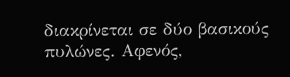διακρίνεται σε δύο βασικούς πυλώνες. Αφενός,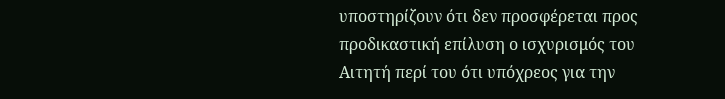υποστηρίζουν ότι δεν προσφέρεται προς προδικαστική επίλυση ο ισχυρισμός του Αιτητή περί του ότι υπόχρεος για την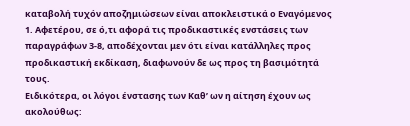καταβολή τυχόν αποζημιώσεων είναι αποκλειστικά ο Εναγόμενος 1. Αφετέρου, σε ό,τι αφορά τις προδικαστικές ενστάσεις των παραγράφων 3-8, αποδέχονται μεν ότι είναι κατάλληλες προς προδικαστική εκδίκαση, διαφωνούν δε ως προς τη βασιμότητά τους.
Ειδικότερα, οι λόγοι ένστασης των Καθ’ ων η αίτηση έχουν ως ακολούθως: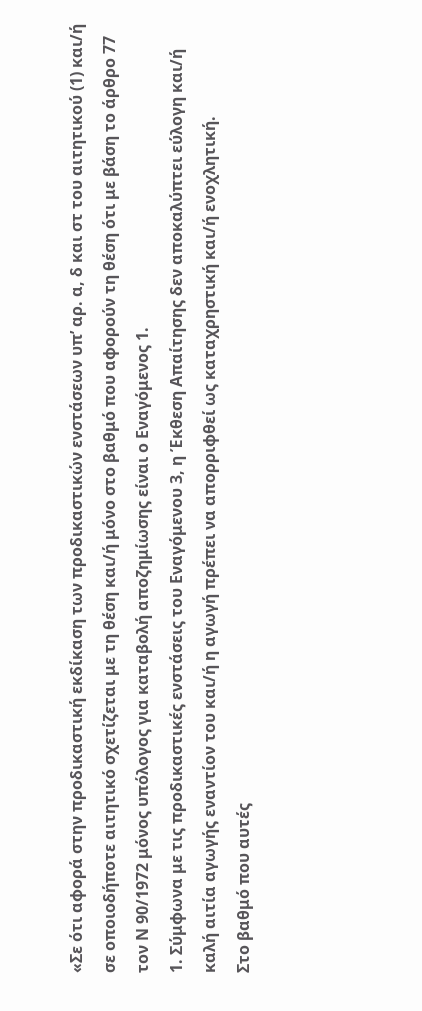«Σε ότι αφορά στην προδικαστική εκδίκαση των προδικαστικών ενστάσεων υπ’ αρ. α, δ και στ του αιτητικού (1) και/ή σε οποιοδήποτε αιτητικό σχετίζεται με τη θέση και/ή μόνο στο βαθμό που αφορούν τη θέση ότι με βάση το άρθρο 77 τον Ν 90/1972 μόνος υπόλογος για καταβολή αποζημίωσης είναι ο Εναγόμενος 1.
1. Σύμφωνα με τις προδικαστικές ενστάσεις του Εναγόμενου 3, η Έκθεση Απαίτησης δεν αποκαλύπτει εύλογη και/ή καλή αιτία αγωγής εναντίον του και/ή η αγωγή πρέπει να απορριφθεί ως καταχρηστική και/ή ενοχλητική.
Στο βαθμό που αυτές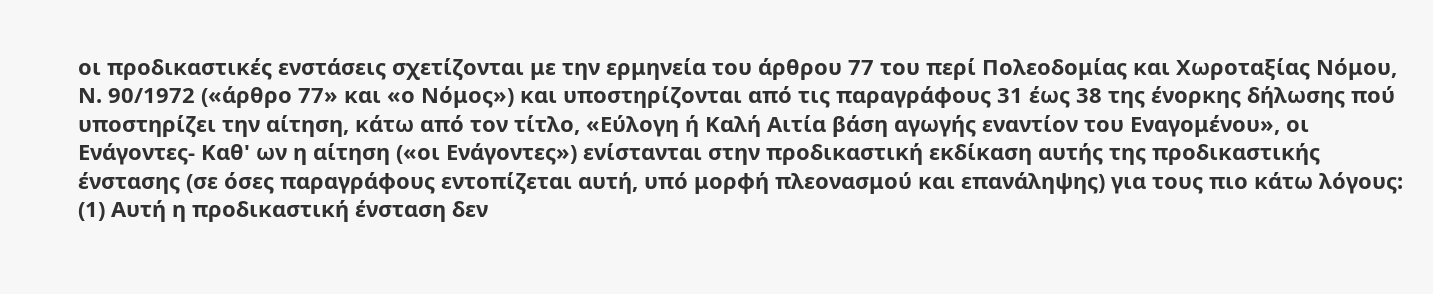οι προδικαστικές ενστάσεις σχετίζονται με την ερμηνεία του άρθρου 77 του περί Πολεοδομίας και Χωροταξίας Νόμου, Ν. 90/1972 («άρθρο 77» και «ο Νόμος») και υποστηρίζονται από τις παραγράφους 31 έως 38 της ένορκης δήλωσης πού υποστηρίζει την αίτηση, κάτω από τον τίτλο, «Εύλογη ή Καλή Αιτία βάση αγωγής εναντίον του Εναγομένου», οι Ενάγοντες- Καθ' ων η αίτηση («οι Ενάγοντες») ενίστανται στην προδικαστική εκδίκαση αυτής της προδικαστικής ένστασης (σε όσες παραγράφους εντοπίζεται αυτή, υπό μορφή πλεονασμού και επανάληψης) για τους πιο κάτω λόγους:
(1) Αυτή η προδικαστική ένσταση δεν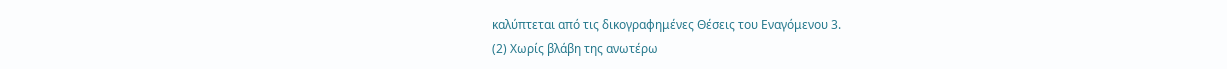καλύπτεται από τις δικογραφημένες Θέσεις του Εναγόμενου 3.
(2) Χωρίς βλάβη της ανωτέρω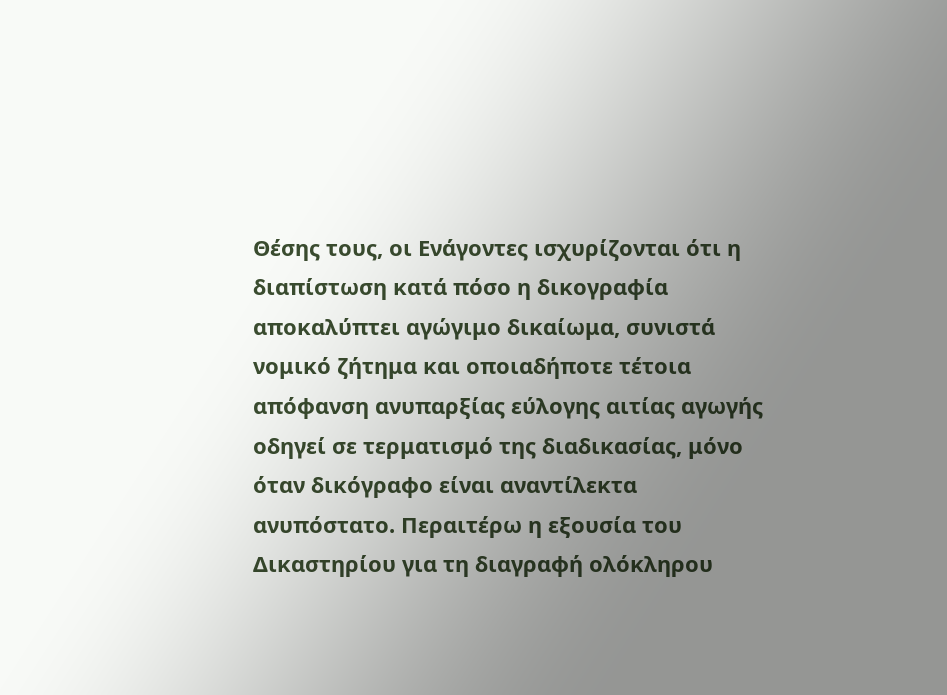Θέσης τους, οι Ενάγοντες ισχυρίζονται ότι η διαπίστωση κατά πόσο η δικογραφία αποκαλύπτει αγώγιμο δικαίωμα, συνιστά νομικό ζήτημα και οποιαδήποτε τέτοια απόφανση ανυπαρξίας εύλογης αιτίας αγωγής οδηγεί σε τερματισμό της διαδικασίας, μόνο όταν δικόγραφο είναι αναντίλεκτα ανυπόστατο. Περαιτέρω η εξουσία του Δικαστηρίου για τη διαγραφή ολόκληρου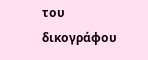του δικογράφου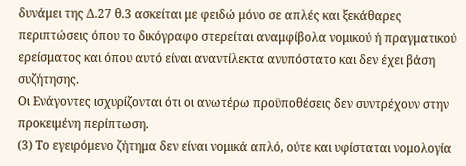δυνάμει της Δ.27 θ.3 ασκείται με φειδώ μόνο σε απλές και ξεκάθαρες περιπτώσεις όπου το δικόγραφο στερείται αναμφίβολα νομικού ή πραγματικού ερείσματος και όπου αυτό είναι αναντίλεκτα ανυπόστατο και δεν έχει βάση συζήτησης.
Οι Ενάγοντες ισχυρίζονται ότι οι ανωτέρω προϋποθέσεις δεν συντρέχουν στην προκειμένη περίπτωση.
(3) Το εγειρόμενο ζήτημα δεν είναι νομικά απλό, ούτε και υφίσταται νομολογία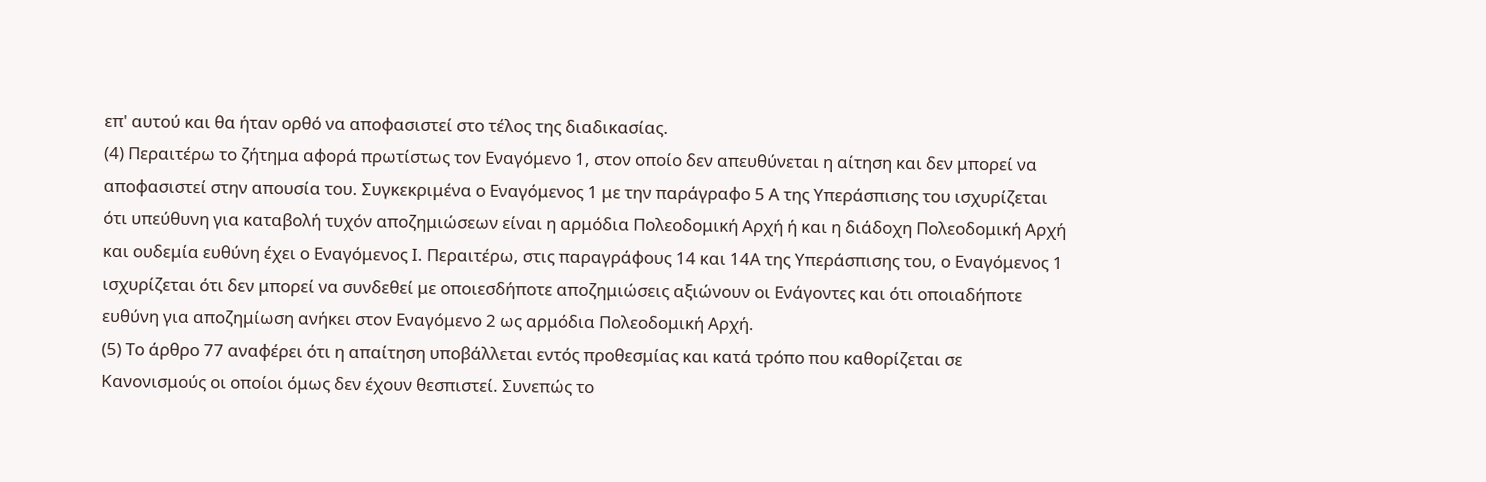επ' αυτού και θα ήταν ορθό να αποφασιστεί στο τέλος της διαδικασίας.
(4) Περαιτέρω το ζήτημα αφορά πρωτίστως τον Εναγόμενο 1, στον οποίο δεν απευθύνεται η αίτηση και δεν μπορεί να αποφασιστεί στην απουσία του. Συγκεκριμένα ο Εναγόμενος 1 με την παράγραφο 5 Α της Υπεράσπισης του ισχυρίζεται ότι υπεύθυνη για καταβολή τυχόν αποζημιώσεων είναι η αρμόδια Πολεοδομική Αρχή ή και η διάδοχη Πολεοδομική Αρχή και ουδεμία ευθύνη έχει ο Εναγόμενος Ι. Περαιτέρω, στις παραγράφους 14 και 14Α της Υπεράσπισης του, ο Εναγόμενος 1 ισχυρίζεται ότι δεν μπορεί να συνδεθεί με οποιεσδήποτε αποζημιώσεις αξιώνουν οι Ενάγοντες και ότι οποιαδήποτε ευθύνη για αποζημίωση ανήκει στον Εναγόμενο 2 ως αρμόδια Πολεοδομική Αρχή.
(5) Το άρθρο 77 αναφέρει ότι η απαίτηση υποβάλλεται εντός προθεσμίας και κατά τρόπο που καθορίζεται σε Κανονισμούς οι οποίοι όμως δεν έχουν θεσπιστεί. Συνεπώς το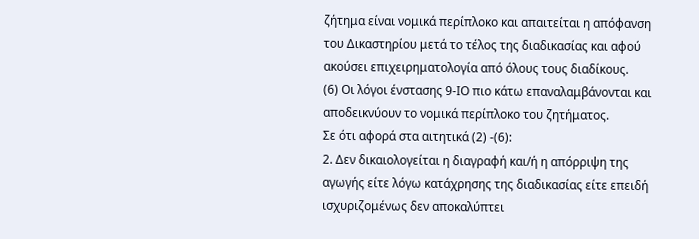ζήτημα είναι νομικά περίπλοκο και απαιτείται η απόφανση του Δικαστηρίου μετά το τέλος της διαδικασίας και αφού ακούσει επιχειρηματολογία από όλους τους διαδίκους.
(6) Οι λόγοι ένστασης 9-ΙΟ πιο κάτω επαναλαμβάνονται και αποδεικνύουν το νομικά περίπλοκο του ζητήματος.
Σε ότι αφορά στα αιτητικά (2) -(6):
2. Δεν δικαιολογείται η διαγραφή και/ή η απόρριψη της αγωγής είτε λόγω κατάχρησης της διαδικασίας είτε επειδή ισχυριζομένως δεν αποκαλύπτει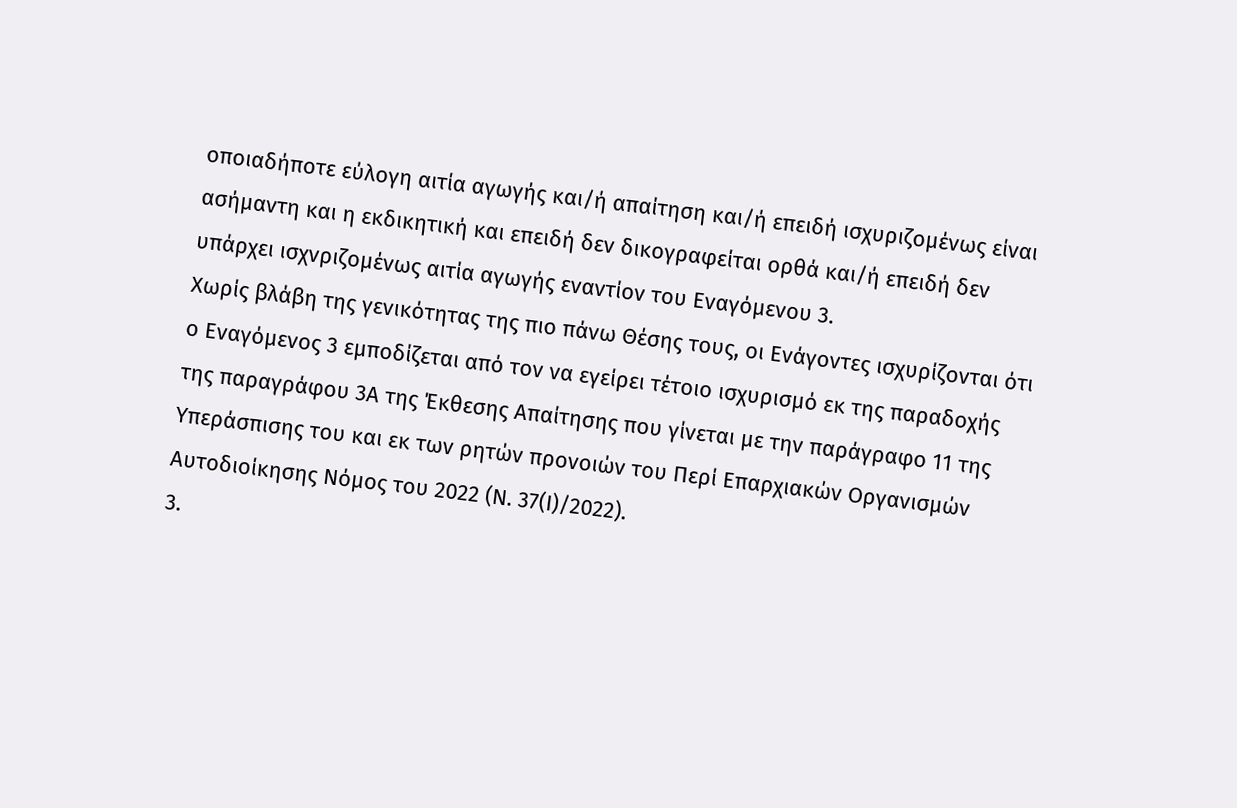οποιαδήποτε εύλογη αιτία αγωγής και/ή απαίτηση και/ή επειδή ισχυριζομένως είναι ασήμαντη και η εκδικητική και επειδή δεν δικογραφείται ορθά και/ή επειδή δεν υπάρχει ισχνριζομένως αιτία αγωγής εναντίον του Εναγόμενου 3.
Χωρίς βλάβη της γενικότητας της πιο πάνω Θέσης τους, οι Ενάγοντες ισχυρίζονται ότι ο Εναγόμενος 3 εμποδίζεται από τον να εγείρει τέτοιο ισχυρισμό εκ της παραδοχής της παραγράφου 3Α της Έκθεσης Απαίτησης που γίνεται με την παράγραφο 11 της Υπεράσπισης του και εκ των ρητών προνοιών του Περί Επαρχιακών Οργανισμών Αυτοδιοίκησης Νόμος του 2022 (Ν. 37(Ι)/2022).
3.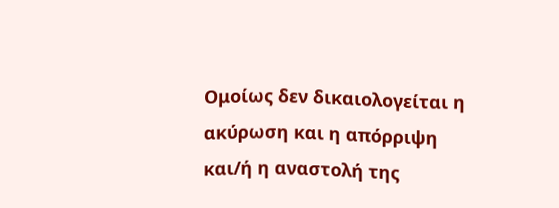Ομοίως δεν δικαιολογείται η ακύρωση και η απόρριψη και/ή η αναστολή της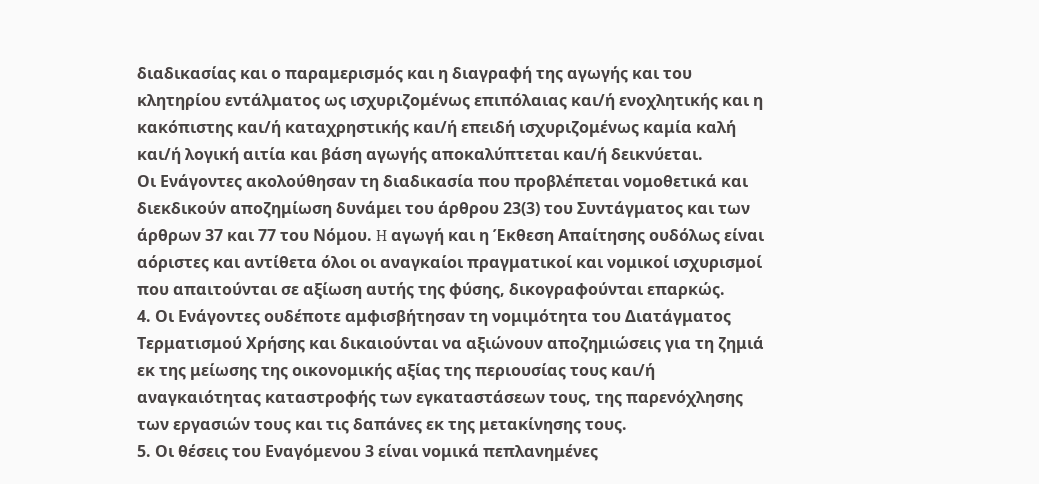διαδικασίας και ο παραμερισμός και η διαγραφή της αγωγής και του κλητηρίου εντάλματος ως ισχυριζομένως επιπόλαιας και/ή ενοχλητικής και η κακόπιστης και/ή καταχρηστικής και/ή επειδή ισχυριζομένως καμία καλή και/ή λογική αιτία και βάση αγωγής αποκαλύπτεται και/ή δεικνύεται.
Οι Ενάγοντες ακολούθησαν τη διαδικασία που προβλέπεται νομοθετικά και διεκδικούν αποζημίωση δυνάμει του άρθρου 23(3) του Συντάγματος και των άρθρων 37 και 77 του Νόμου. H αγωγή και η Έκθεση Απαίτησης ουδόλως είναι αόριστες και αντίθετα όλοι οι αναγκαίοι πραγματικοί και νομικοί ισχυρισμοί που απαιτούνται σε αξίωση αυτής της φύσης, δικογραφούνται επαρκώς.
4. Οι Ενάγοντες ουδέποτε αμφισβήτησαν τη νομιμότητα του Διατάγματος Τερματισμού Χρήσης και δικαιούνται να αξιώνουν αποζημιώσεις για τη ζημιά εκ της μείωσης της οικονομικής αξίας της περιουσίας τους και/ή αναγκαιότητας καταστροφής των εγκαταστάσεων τους, της παρενόχλησης των εργασιών τους και τις δαπάνες εκ της μετακίνησης τους.
5. Οι θέσεις του Εναγόμενου 3 είναι νομικά πεπλανημένες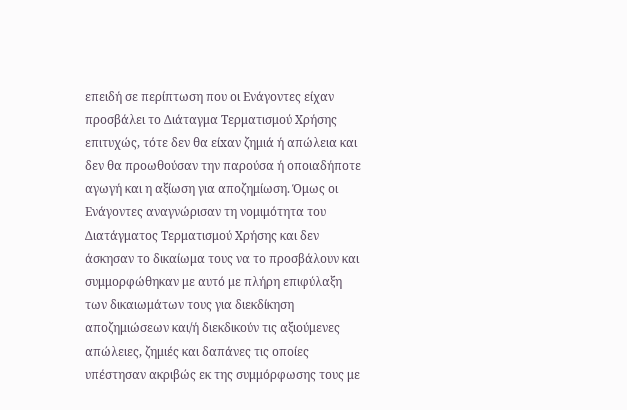επειδή σε περίπτωση που οι Ενάγοντες είχαν προσβάλει το Διάταγμα Τερματισμού Χρήσης επιτυχώς, τότε δεν θα είxαν ζημιά ή απώλεια και δεν θα προωθούσαν την παρούσα ή οποιαδήποτε αγωγή και η αξίωση για αποζημίωση. Όμως οι Ενάγοντες αναγνώρισαν τη νομιμότητα του Διατάγματος Τερματισμού Χρήσης και δεν άσκησαν το δικαίωμα τους να το προσβάλουν και συμμορφώθηκαν με αυτό με πλήρη επιφύλαξη των δικαιωμάτων τους για διεκδίκηση αποζημιώσεων και/ή διεκδικούν τις αξιούμενες απώλειες, ζημιές και δαπάνες τις οποίες υπέστησαν ακριβώς εκ της συμμόρφωσης τους με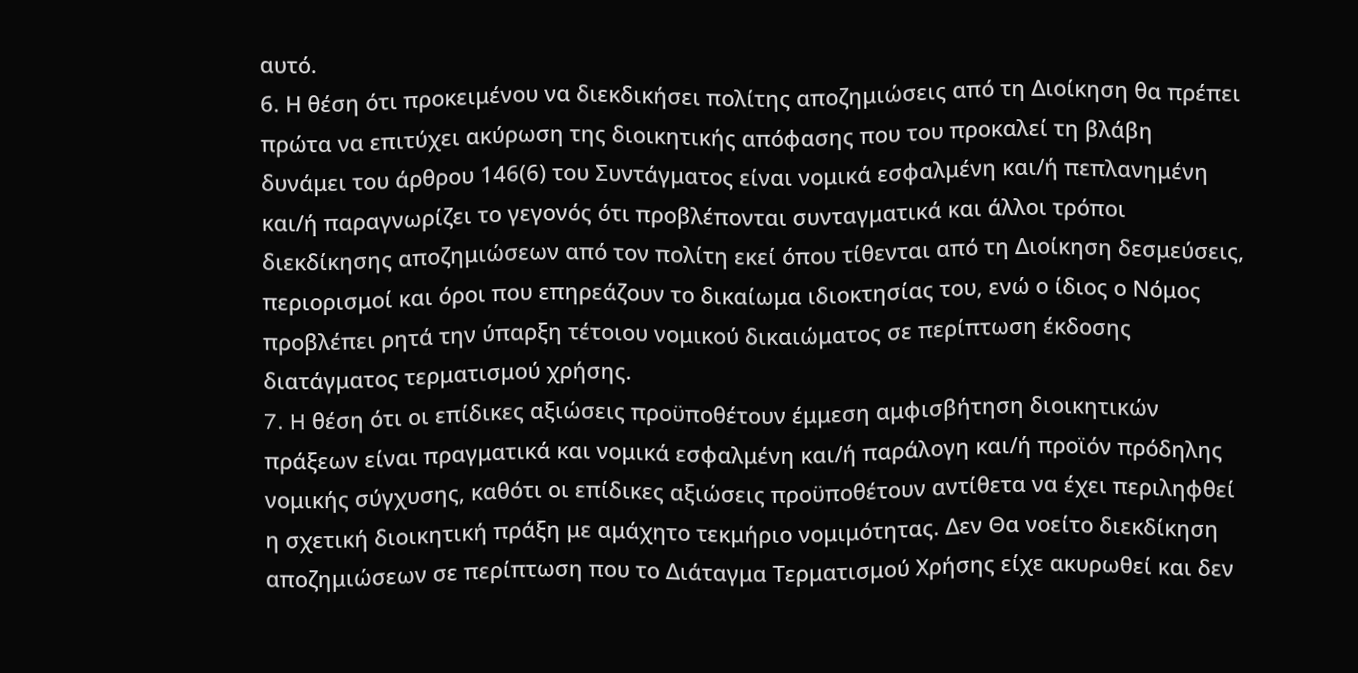αυτό.
6. Η θέση ότι προκειμένου να διεκδικήσει πολίτης αποζημιώσεις από τη Διοίκηση θα πρέπει πρώτα να επιτύχει ακύρωση της διοικητικής απόφασης που του προκαλεί τη βλάβη δυνάμει του άρθρου 146(6) του Συντάγματος είναι νομικά εσφαλμένη και/ή πεπλανημένη και/ή παραγνωρίζει το γεγονός ότι προβλέπονται συνταγματικά και άλλοι τρόποι διεκδίκησης αποζημιώσεων από τον πολίτη εκεί όπου τίθενται από τη Διοίκηση δεσμεύσεις, περιορισμοί και όροι που επηρεάζουν το δικαίωμα ιδιοκτησίας του, ενώ ο ίδιος ο Νόμος προβλέπει ρητά την ύπαρξη τέτοιου νομικού δικαιώματος σε περίπτωση έκδοσης διατάγματος τερματισμού χρήσης.
7. H θέση ότι οι επίδικες αξιώσεις προϋποθέτουν έμμεση αμφισβήτηση διοικητικών πράξεων είναι πραγματικά και νομικά εσφαλμένη και/ή παράλογη και/ή προϊόν πρόδηλης νομικής σύγχυσης, καθότι οι επίδικες αξιώσεις προϋποθέτουν αντίθετα να έχει περιληφθεί η σχετική διοικητική πράξη με αμάχητο τεκμήριο νομιμότητας. Δεν Θα νοείτο διεκδίκηση αποζημιώσεων σε περίπτωση που το Διάταγμα Τερματισμού Χρήσης είχε ακυρωθεί και δεν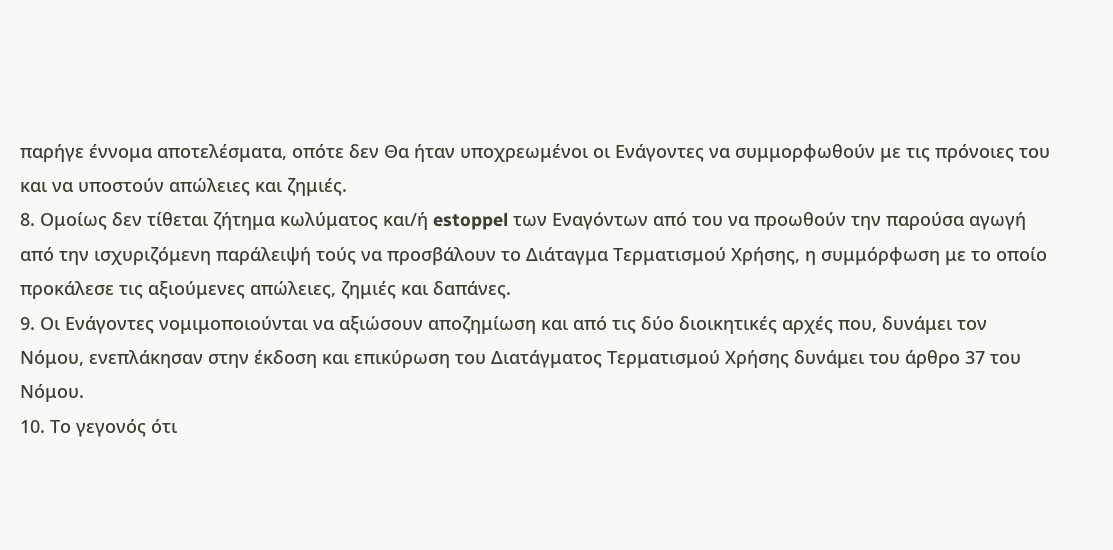παρήγε έννομα αποτελέσματα, οπότε δεν Θα ήταν υποχρεωμένοι οι Ενάγοντες να συμμορφωθούν με τις πρόνοιες του και να υποστούν απώλειες και ζημιές.
8. Ομοίως δεν τίθεται ζήτημα κωλύματος και/ή estoppel των Εναγόντων από του να προωθούν την παρούσα αγωγή από την ισχυριζόμενη παράλειψή τούς να προσβάλουν το Διάταγμα Τερματισμού Χρήσης, η συμμόρφωση με το οποίο προκάλεσε τις αξιούμενες απώλειες, ζημιές και δαπάνες.
9. Οι Ενάγοντες νομιμοποιούνται να αξιώσουν αποζημίωση και από τις δύο διοικητικές αρχές που, δυνάμει τον Νόμου, ενεπλάκησαν στην έκδοση και επικύρωση του Διατάγματος Τερματισμού Χρήσης δυνάμει του άρθρο 37 του Νόμου.
10. Το γεγονός ότι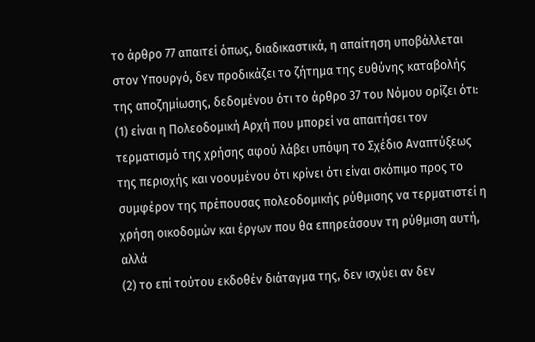το άρθρο 77 απαιτεί όπως, διαδικαστικά, η απαίτηση υποβάλλεται στον Υπουργό, δεν προδικάζει το ζήτημα της ευθύνης καταβολής της αποζημίωσης, δεδομένου ότι το άρθρο 37 του Νόμου ορίζει ότι:
(1) είναι η Πολεοδομική Αρχή που μπορεί να απαιτήσει τον τερματισμό της χρήσης αφού λάβει υπόψη το Σχέδιο Αναπτύξεως της περιοχής και νοουμένου ότι κρίνει ότι είναι σκόπιμο προς το συμφέρον της πρέπουσας πολεοδομικής ρύθμισης να τερματιστεί η χρήση οικοδομών και έργων που θα επηρεάσουν τη ρύθμιση αυτή, αλλά
(2) το επί τούτου εκδοθέν διάταγμα της, δεν ισχύει αν δεν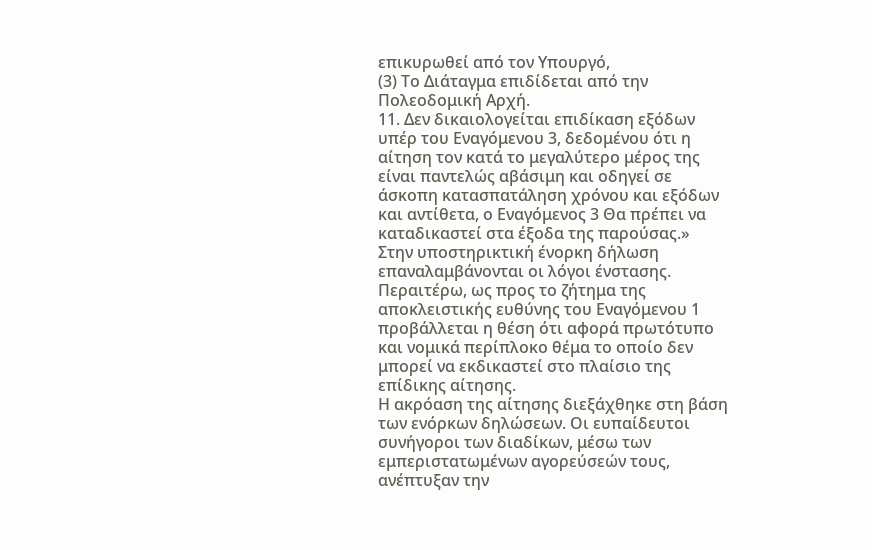επικυρωθεί από τον Υπουργό,
(3) Το Διάταγμα επιδίδεται από την Πολεοδομική Αρχή.
11. Δεν δικαιολογείται επιδίκαση εξόδων υπέρ του Εναγόμενου 3, δεδομένου ότι η αίτηση τον κατά το μεγαλύτερο μέρος της είναι παντελώς αβάσιμη και οδηγεί σε άσκοπη κατασπατάληση χρόνου και εξόδων και αντίθετα, ο Εναγόμενος 3 Θα πρέπει να καταδικαστεί στα έξοδα της παρούσας.»
Στην υποστηρικτική ένορκη δήλωση επαναλαμβάνονται οι λόγοι ένστασης. Περαιτέρω, ως προς το ζήτημα της αποκλειστικής ευθύνης του Εναγόμενου 1 προβάλλεται η θέση ότι αφορά πρωτότυπο και νομικά περίπλοκο θέμα το οποίο δεν μπορεί να εκδικαστεί στο πλαίσιο της επίδικης αίτησης.
Η ακρόαση της αίτησης διεξάχθηκε στη βάση των ενόρκων δηλώσεων. Οι ευπαίδευτοι συνήγοροι των διαδίκων, μέσω των εμπεριστατωμένων αγορεύσεών τους, ανέπτυξαν την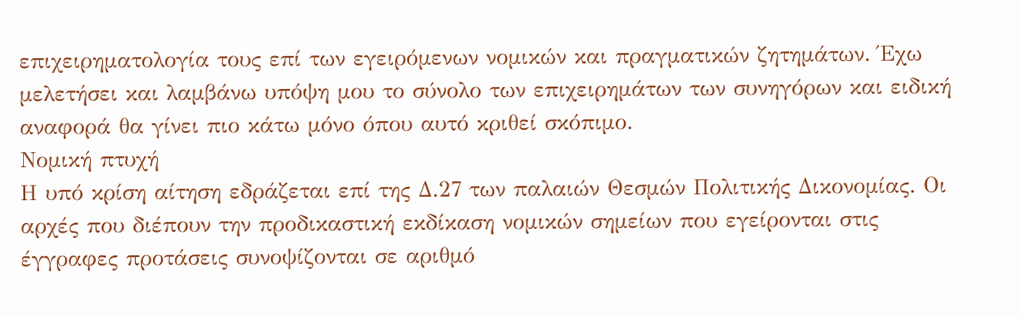επιχειρηματολογία τους επί των εγειρόμενων νομικών και πραγματικών ζητημάτων. Έχω μελετήσει και λαμβάνω υπόψη μου το σύνολο των επιχειρημάτων των συνηγόρων και ειδική αναφορά θα γίνει πιο κάτω μόνο όπου αυτό κριθεί σκόπιμο.
Νομική πτυχή
Η υπό κρίση αίτηση εδράζεται επί της Δ.27 των παλαιών Θεσμών Πολιτικής Δικονομίας. Οι αρχές που διέπουν την προδικαστική εκδίκαση νομικών σημείων που εγείρονται στις έγγραφες προτάσεις συνοψίζονται σε αριθμό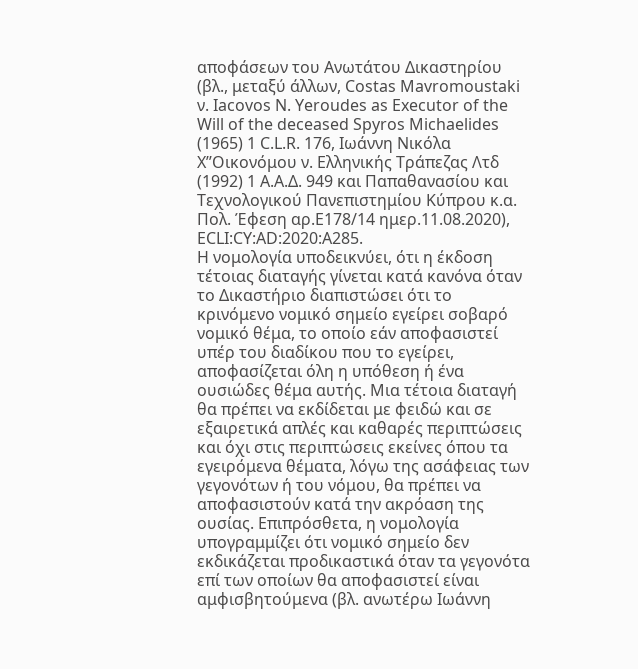αποφάσεων του Ανωτάτου Δικαστηρίου (βλ., μεταξύ άλλων, Costas Mavromoustaki ν. Iacovos N. Yeroudes as Executor of the Will of the deceased Spyros Michaelides (1965) 1 C.L.R. 176, Ιωάννη Νικόλα Χ’’Οικονόμου ν. Ελληνικής Τράπεζας Λτδ (1992) 1 Α.Α.Δ. 949 και Παπαθανασίου και Τεχνολογικού Πανεπιστημίου Κύπρου κ.α. Πολ. Έφεση αρ.Ε178/14 ημερ.11.08.2020), ECLI:CY:AD:2020:A285.
Η νομολογία υποδεικνύει, ότι η έκδοση τέτοιας διαταγής γίνεται κατά κανόνα όταν το Δικαστήριο διαπιστώσει ότι το κρινόμενο νομικό σημείο εγείρει σοβαρό νομικό θέμα, το οποίο εάν αποφασιστεί υπέρ του διαδίκου που το εγείρει, αποφασίζεται όλη η υπόθεση ή ένα ουσιώδες θέμα αυτής. Μια τέτοια διαταγή θα πρέπει να εκδίδεται με φειδώ και σε εξαιρετικά απλές και καθαρές περιπτώσεις και όχι στις περιπτώσεις εκείνες όπου τα εγειρόμενα θέματα, λόγω της ασάφειας των γεγονότων ή του νόμου, θα πρέπει να αποφασιστούν κατά την ακρόαση της ουσίας. Επιπρόσθετα, η νομολογία υπογραμμίζει ότι νομικό σημείο δεν εκδικάζεται προδικαστικά όταν τα γεγονότα επί των οποίων θα αποφασιστεί είναι αμφισβητούμενα (βλ. ανωτέρω Ιωάννη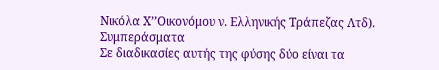Νικόλα Χ’’Οικονόμου ν. Ελληνικής Τράπεζας Λτδ).
Συμπεράσματα
Σε διαδικασίες αυτής της φύσης δύο είναι τα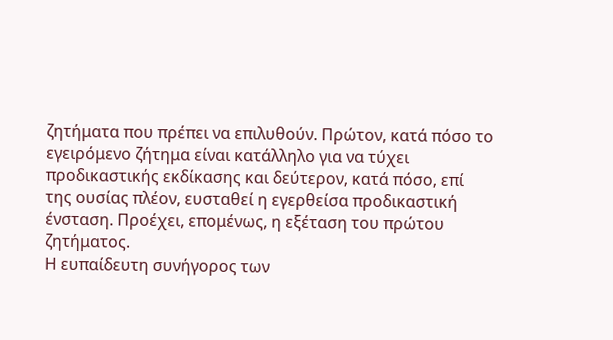ζητήματα που πρέπει να επιλυθούν. Πρώτον, κατά πόσο το εγειρόμενο ζήτημα είναι κατάλληλο για να τύχει προδικαστικής εκδίκασης και δεύτερον, κατά πόσο, επί της ουσίας πλέον, ευσταθεί η εγερθείσα προδικαστική ένσταση. Προέχει, επομένως, η εξέταση του πρώτου ζητήματος.
Η ευπαίδευτη συνήγορος των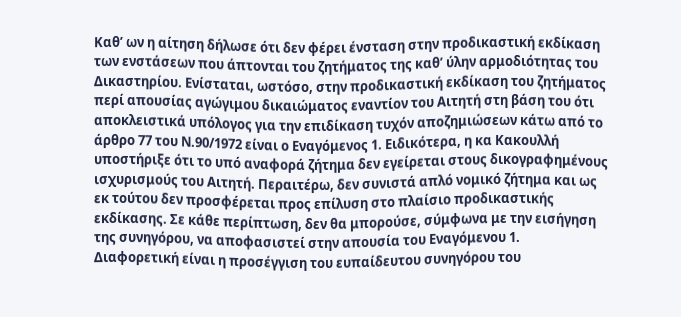Καθ’ ων η αίτηση δήλωσε ότι δεν φέρει ένσταση στην προδικαστική εκδίκαση των ενστάσεων που άπτονται του ζητήματος της καθ’ ύλην αρμοδιότητας του Δικαστηρίου. Ενίσταται, ωστόσο, στην προδικαστική εκδίκαση του ζητήματος περί απουσίας αγώγιμου δικαιώματος εναντίον του Αιτητή στη βάση του ότι αποκλειστικά υπόλογος για την επιδίκαση τυχόν αποζημιώσεων κάτω από το άρθρο 77 του Ν.90/1972 είναι ο Εναγόμενος 1. Ειδικότερα, η κα Κακουλλή υποστήριξε ότι το υπό αναφορά ζήτημα δεν εγείρεται στους δικογραφημένους ισχυρισμούς του Αιτητή. Περαιτέρω, δεν συνιστά απλό νομικό ζήτημα και ως εκ τούτου δεν προσφέρεται προς επίλυση στο πλαίσιο προδικαστικής εκδίκασης. Σε κάθε περίπτωση, δεν θα μπορούσε, σύμφωνα με την εισήγηση της συνηγόρου, να αποφασιστεί στην απουσία του Εναγόμενου 1.
Διαφορετική είναι η προσέγγιση του ευπαίδευτου συνηγόρου του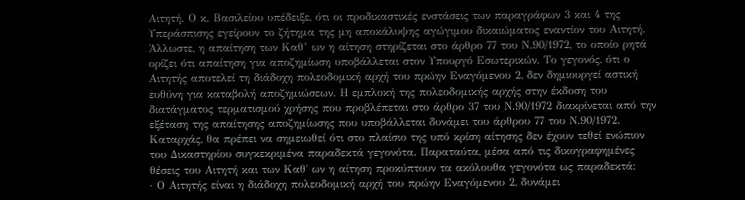Αιτητή. Ο κ. Βασιλείου υπέδειξε, ότι οι προδικαστικές ενστάσεις των παραγράφων 3 και 4 της Υπεράσπισης εγείρουν το ζήτημα της μη αποκάλυψης αγώγιμου δικαιώματος εναντίον του Αιτητή. Άλλωστε, η απαίτηση των Καθ’ ων η αίτηση στηρίζεται στο άρθρο 77 του Ν.90/1972, το οποίο ρητά ορίζει ότι απαίτηση για αποζημίωση υποβάλλεται στον Υπουργό Εσωτερικών. Το γεγονός, ότι ο Αιτητής αποτελεί τη διάδοχη πολεοδομική αρχή του πρώην Εναγόμενου 2, δεν δημιουργεί αστική ευθύνη για καταβολή αποζημιώσεων. Η εμπλοκή της πολεοδομικής αρχής στην έκδοση του διατάγματος τερματισμού χρήσης που προβλέπεται στο άρθρο 37 του Ν.90/1972 διακρίνεται από την εξέταση της απαίτησης αποζημίωσης που υποβάλλεται δυνάμει του άρθρου 77 του Ν.90/1972.
Καταρχάς, θα πρέπει να σημειωθεί ότι στο πλαίσιο της υπό κρίση αίτησης δεν έχουν τεθεί ενώπιον του Δικαστηρίου συγκεκριμένα παραδεκτά γεγονότα. Παραταύτα, μέσα από τις δικογραφημένες θέσεις του Αιτητή και των Καθ΄ ων η αίτηση προκύπτουν τα ακόλουθα γεγονότα ως παραδεκτά:
· Ο Αιτητής είναι η διάδοχη πολεοδομική αρχή του πρώην Εναγόμενου 2, δυνάμει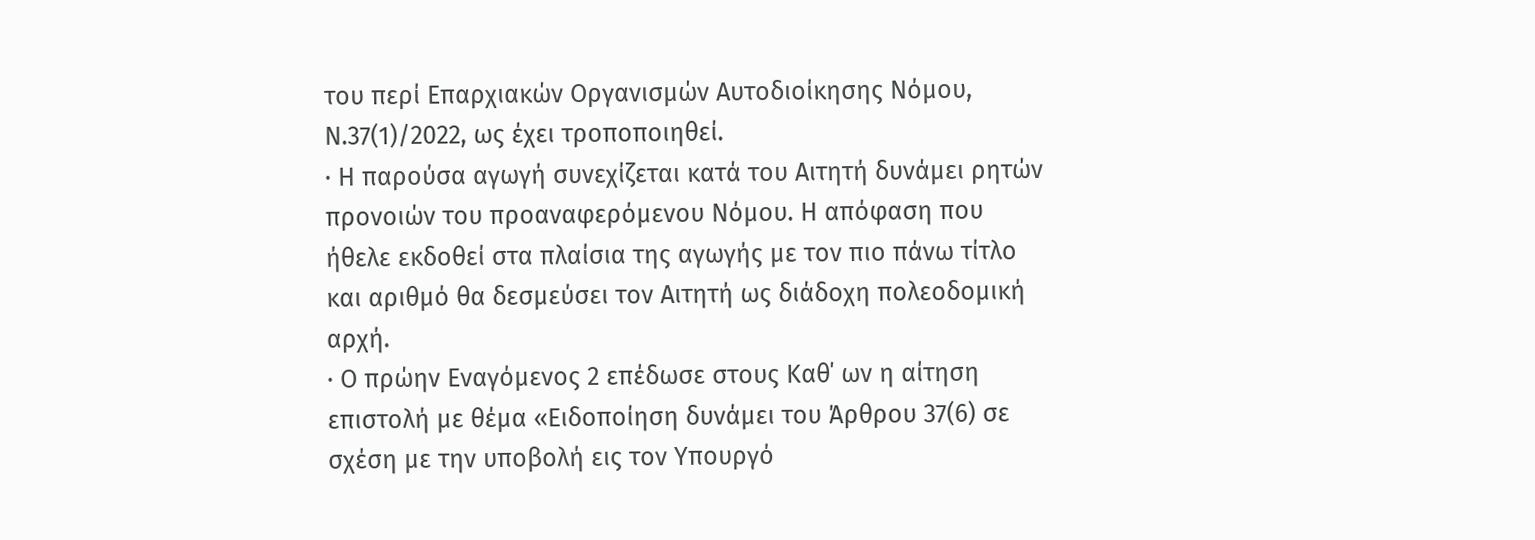του περί Επαρχιακών Οργανισμών Αυτοδιοίκησης Νόμου, Ν.37(1)/2022, ως έχει τροποποιηθεί.
· Η παρούσα αγωγή συνεχίζεται κατά του Αιτητή δυνάμει ρητών προνοιών του προαναφερόμενου Νόμου. Η απόφαση που ήθελε εκδοθεί στα πλαίσια της αγωγής με τον πιο πάνω τίτλο και αριθμό θα δεσμεύσει τον Αιτητή ως διάδοχη πολεοδομική αρχή.
· Ο πρώην Εναγόμενος 2 επέδωσε στους Καθ΄ ων η αίτηση επιστολή με θέμα «Ειδοποίηση δυνάμει του Άρθρου 37(6) σε σχέση με την υποβολή εις τον Υπουργό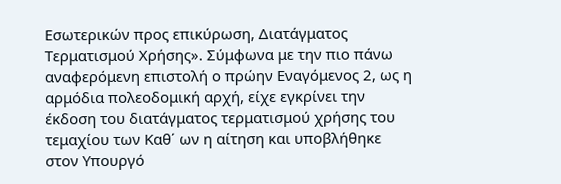Εσωτερικών προς επικύρωση, Διατάγματος Τερματισμού Χρήσης». Σύμφωνα με την πιο πάνω αναφερόμενη επιστολή ο πρώην Εναγόμενος 2, ως η αρμόδια πολεοδομική αρχή, είχε εγκρίνει την έκδοση του διατάγματος τερματισμού χρήσης του τεμαχίου των Καθ΄ ων η αίτηση και υποβλήθηκε στον Υπουργό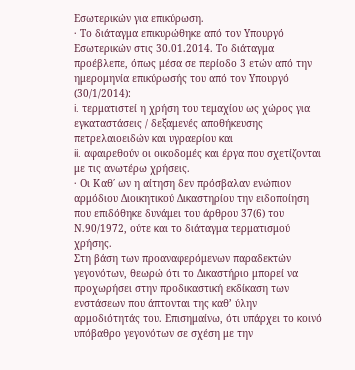Εσωτερικών για επικύρωση.
· Το διάταγμα επικυρώθηκε από τον Υπουργό Εσωτερικών στις 30.01.2014. Το διάταγμα προέβλεπε, όπως μέσα σε περίοδο 3 ετών από την ημερομηνία επικύρωσής του από τον Υπουργό (30/1/2014):
i. τερματιστεί η χρήση του τεμαχίου ως χώρος για εγκαταστάσεις / δεξαμενές αποθήκευσης πετρελαιοειδών και υγραερίου και
ii. αφαιρεθούν οι οικοδομές και έργα που σχετίζονται με τις ανωτέρω χρήσεις.
· Οι Καθ΄ ων η αίτηση δεν πρόσβαλαν ενώπιον αρμόδιου Διοικητικού Δικαστηρίου την ειδοποίηση που επιδόθηκε δυνάμει του άρθρου 37(6) του Ν.90/1972, ούτε και το διάταγμα τερματισμού χρήσης.
Στη βάση των προαναφερόμενων παραδεκτών γεγονότων, θεωρώ ότι το Δικαστήριο μπορεί να προχωρήσει στην προδικαστική εκδίκαση των ενστάσεων που άπτονται της καθ’ ύλην αρμοδιότητάς του. Επισημαίνω, ότι υπάρχει το κοινό υπόβαθρο γεγονότων σε σχέση με την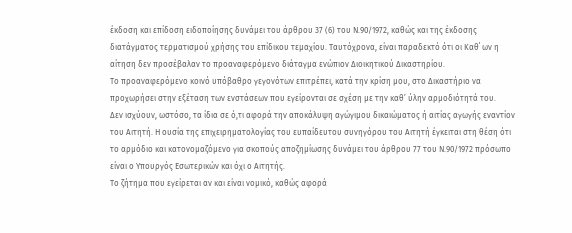έκδοση και επίδοση ειδοποίησης δυνάμει του άρθρου 37 (6) του Ν.90/1972, καθώς και της έκδοσης διατάγματος τερματισμού χρήσης του επίδικου τεμαχίου. Ταυτόχρονα, είναι παραδεκτό ότι οι Καθ΄ ων η αίτηση δεν προσέβαλαν το προαναφερόμενο διάταγμα ενώπιον Διοικητικού Δικαστηρίου.
Το προαναφερόμενο κοινό υπόβαθρο γεγονότων επιτρέπει, κατά την κρίση μου, στο Δικαστήριο να προχωρήσει στην εξέταση των ενστάσεων που εγείρονται σε σχέση με την καθ’ ύλην αρμοδιότητά του.
Δεν ισχύουν, ωστόσο, τα ίδια σε ό,τι αφορά την αποκάλυψη αγώγιμου δικαιώματος ή αιτίας αγωγής εναντίον του Αιτητή. Η ουσία της επιχειρηματολογίας του ευπαίδευτου συνηγόρου του Αιτητή έγκειται στη θέση ότι το αρμόδιο και κατονομαζόμενο για σκοπούς αποζημίωσης δυνάμει του άρθρου 77 του Ν.90/1972 πρόσωπο είναι ο Υπουργός Εσωτερικών και όχι ο Αιτητής.
Το ζήτημα που εγείρεται αν και είναι νομικό, καθώς αφορά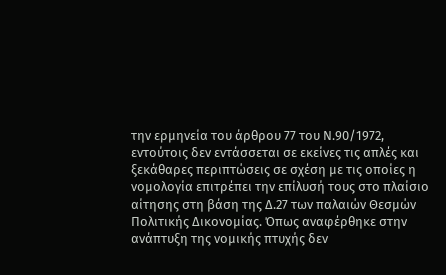την ερμηνεία του άρθρου 77 του Ν.90/1972, εντούτοις δεν εντάσσεται σε εκείνες τις απλές και ξεκάθαρες περιπτώσεις σε σχέση με τις οποίες η νομολογία επιτρέπει την επίλυσή τους στο πλαίσιο αίτησης στη βάση της Δ.27 των παλαιών Θεσμών Πολιτικής Δικονομίας. Όπως αναφέρθηκε στην ανάπτυξη της νομικής πτυχής δεν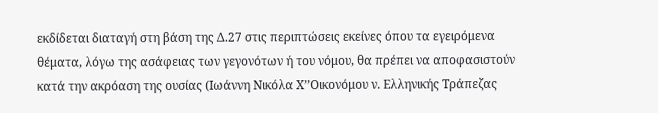εκδίδεται διαταγή στη βάση της Δ.27 στις περιπτώσεις εκείνες όπου τα εγειρόμενα θέματα, λόγω της ασάφειας των γεγονότων ή του νόμου, θα πρέπει να αποφασιστούν κατά την ακρόαση της ουσίας (Ιωάννη Νικόλα Χ’’Οικονόμου ν. Ελληνικής Τράπεζας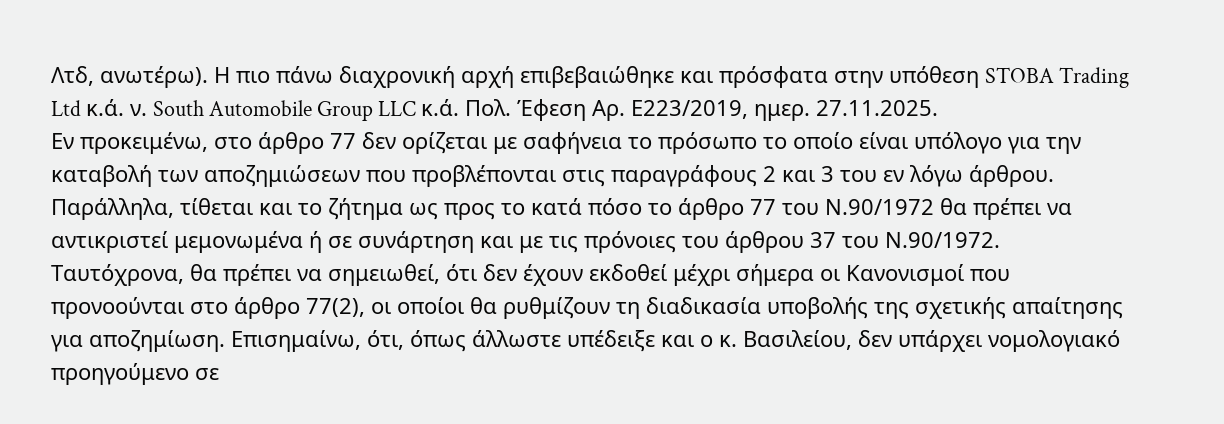Λτδ, ανωτέρω). Η πιο πάνω διαχρονική αρχή επιβεβαιώθηκε και πρόσφατα στην υπόθεση STOBA Trading Ltd κ.ά. ν. South Automobile Group LLC κ.ά. Πολ. Έφεση Αρ. Ε223/2019, ημερ. 27.11.2025.
Εν προκειμένω, στο άρθρο 77 δεν ορίζεται με σαφήνεια το πρόσωπο το οποίο είναι υπόλογο για την καταβολή των αποζημιώσεων που προβλέπονται στις παραγράφους 2 και 3 του εν λόγω άρθρου. Παράλληλα, τίθεται και το ζήτημα ως προς το κατά πόσο το άρθρο 77 του Ν.90/1972 θα πρέπει να αντικριστεί μεμονωμένα ή σε συνάρτηση και με τις πρόνοιες του άρθρου 37 του Ν.90/1972. Ταυτόχρονα, θα πρέπει να σημειωθεί, ότι δεν έχουν εκδοθεί μέχρι σήμερα οι Κανονισμοί που προνοούνται στο άρθρο 77(2), οι οποίοι θα ρυθμίζουν τη διαδικασία υποβολής της σχετικής απαίτησης για αποζημίωση. Επισημαίνω, ότι, όπως άλλωστε υπέδειξε και ο κ. Βασιλείου, δεν υπάρχει νομολογιακό προηγούμενο σε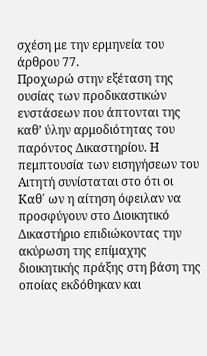σχέση με την ερμηνεία του άρθρου 77.
Προχωρώ στην εξέταση της ουσίας των προδικαστικών ενστάσεων που άπτονται της καθ’ ύλην αρμοδιότητας του παρόντος Δικαστηρίου. Η πεμπτουσία των εισηγήσεων του Αιτητή συνίσταται στο ότι οι Καθ΄ ων η αίτηση όφειλαν να προσφύγουν στο Διοικητικό Δικαστήριο επιδιώκοντας την ακύρωση της επίμαχης διοικητικής πράξης στη βάση της οποίας εκδόθηκαν και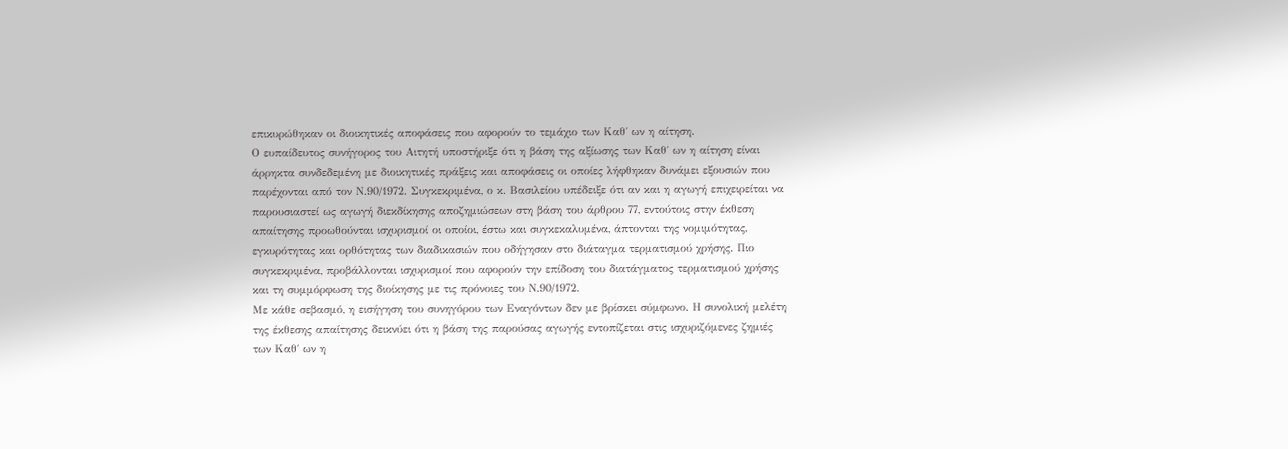επικυρώθηκαν οι διοικητικές αποφάσεις που αφορούν το τεμάχιο των Καθ΄ ων η αίτηση.
Ο ευπαίδευτος συνήγορος του Αιτητή υποστήριξε ότι η βάση της αξίωσης των Καθ΄ ων η αίτηση είναι άρρηκτα συνδεδεμένη με διοικητικές πράξεις και αποφάσεις οι οποίες λήφθηκαν δυνάμει εξουσιών που παρέχονται από τον Ν.90/1972. Συγκεκριμένα, ο κ. Βασιλείου υπέδειξε ότι αν και η αγωγή επιχειρείται να παρουσιαστεί ως αγωγή διεκδίκησης αποζημιώσεων στη βάση του άρθρου 77, εντούτοις στην έκθεση απαίτησης προωθούνται ισχυρισμοί οι οποίοι, έστω και συγκεκαλυμένα, άπτονται της νομιμότητας, εγκυρότητας και ορθότητας των διαδικασιών που οδήγησαν στο διάταγμα τερματισμού χρήσης. Πιο συγκεκριμένα, προβάλλονται ισχυρισμοί που αφορούν την επίδοση του διατάγματος τερματισμού χρήσης και τη συμμόρφωση της διοίκησης με τις πρόνοιες του Ν.90/1972.
Με κάθε σεβασμό, η εισήγηση του συνηγόρου των Εναγόντων δεν με βρίσκει σύμφωνο. Η συνολική μελέτη της έκθεσης απαίτησης δεικνύει ότι η βάση της παρούσας αγωγής εντοπίζεται στις ισχυριζόμενες ζημιές των Καθ΄ ων η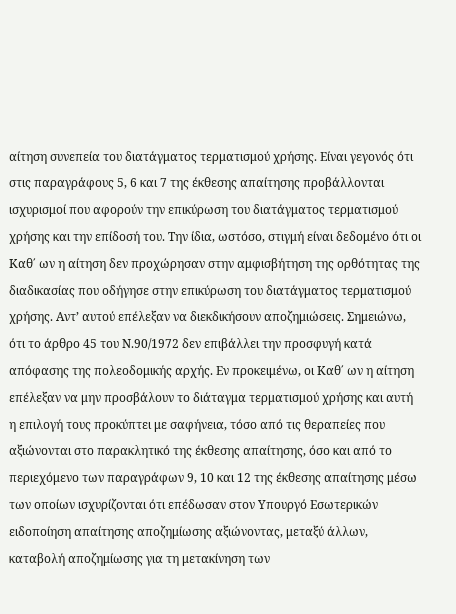αίτηση συνεπεία του διατάγματος τερματισμού χρήσης. Είναι γεγονός ότι στις παραγράφους 5, 6 και 7 της έκθεσης απαίτησης προβάλλονται ισχυρισμοί που αφορούν την επικύρωση του διατάγματος τερματισμού χρήσης και την επίδοσή του. Την ίδια, ωστόσο, στιγμή είναι δεδομένο ότι οι Καθ΄ ων η αίτηση δεν προχώρησαν στην αμφισβήτηση της ορθότητας της διαδικασίας που οδήγησε στην επικύρωση του διατάγματος τερματισμού χρήσης. Αντ’ αυτού επέλεξαν να διεκδικήσουν αποζημιώσεις. Σημειώνω, ότι το άρθρο 45 του Ν.90/1972 δεν επιβάλλει την προσφυγή κατά απόφασης της πολεοδομικής αρχής. Εν προκειμένω, οι Καθ΄ ων η αίτηση επέλεξαν να μην προσβάλουν το διάταγμα τερματισμού χρήσης και αυτή η επιλογή τους προκύπτει με σαφήνεια, τόσο από τις θεραπείες που αξιώνονται στο παρακλητικό της έκθεσης απαίτησης, όσο και από το περιεχόμενο των παραγράφων 9, 10 και 12 της έκθεσης απαίτησης μέσω των οποίων ισχυρίζονται ότι επέδωσαν στον Υπουργό Εσωτερικών ειδοποίηση απαίτησης αποζημίωσης αξιώνοντας, μεταξύ άλλων, καταβολή αποζημίωσης για τη μετακίνηση των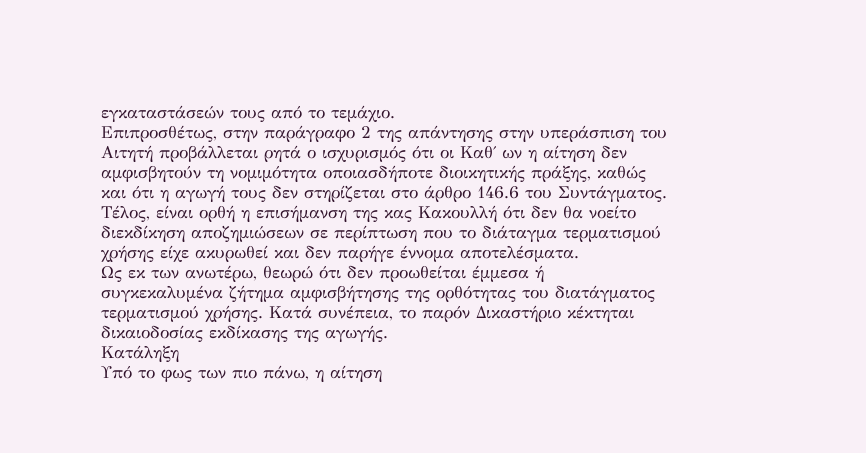εγκαταστάσεών τους από το τεμάχιο.
Επιπροσθέτως, στην παράγραφο 2 της απάντησης στην υπεράσπιση του Αιτητή προβάλλεται ρητά ο ισχυρισμός ότι οι Καθ΄ ων η αίτηση δεν αμφισβητούν τη νομιμότητα οποιασδήποτε διοικητικής πράξης, καθώς και ότι η αγωγή τους δεν στηρίζεται στο άρθρο 146.6 του Συντάγματος.
Τέλος, είναι ορθή η επισήμανση της κας Κακουλλή ότι δεν θα νοείτο διεκδίκηση αποζημιώσεων σε περίπτωση που το διάταγμα τερματισμού χρήσης είχε ακυρωθεί και δεν παρήγε έννομα αποτελέσματα.
Ως εκ των ανωτέρω, θεωρώ ότι δεν προωθείται έμμεσα ή συγκεκαλυμένα ζήτημα αμφισβήτησης της ορθότητας του διατάγματος τερματισμού χρήσης. Κατά συνέπεια, το παρόν Δικαστήριο κέκτηται δικαιοδοσίας εκδίκασης της αγωγής.
Κατάληξη
Υπό το φως των πιο πάνω, η αίτηση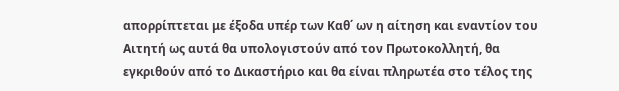απορρίπτεται με έξοδα υπέρ των Καθ΄ ων η αίτηση και εναντίον του Αιτητή ως αυτά θα υπολογιστούν από τον Πρωτοκολλητή, θα εγκριθούν από το Δικαστήριο και θα είναι πληρωτέα στο τέλος της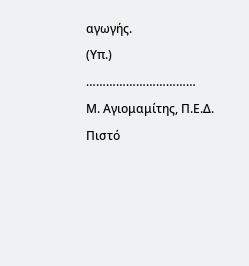αγωγής.
(Υπ.) ……………………………
Μ. Αγιομαμίτης, Π.Ε.Δ.
Πιστό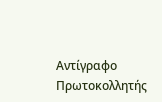Αντίγραφο
Πρωτοκολλητής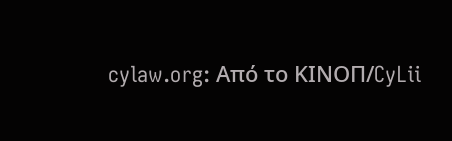cylaw.org: Από το ΚΙΝOΠ/CyLii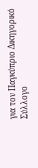για τον Παγκύπριο Δικηγορικό Σύλλογο